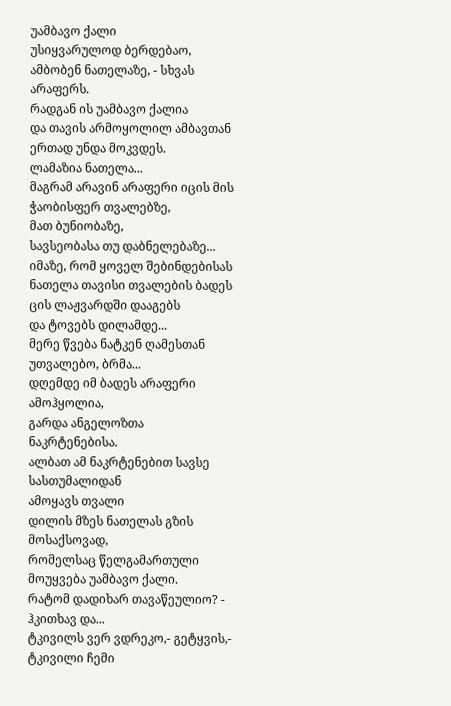უამბავო ქალი
უსიყვარულოდ ბერდებაო,
ამბობენ ნათელაზე, - სხვას არაფერს.
რადგან ის უამბავო ქალია
და თავის არმოყოლილ ამბავთან ერთად უნდა მოკვდეს.
ლამაზია ნათელა...
მაგრამ არავინ არაფერი იცის მის ჭაობისფერ თვალებზე,
მათ ბუნიობაზე,
სავსეობასა თუ დაბნელებაზე...
იმაზე, რომ ყოველ შებინდებისას
ნათელა თავისი თვალების ბადეს
ცის ლაჟვარდში დააგებს
და ტოვებს დილამდე...
მერე წვება ნატკენ ღამესთან უთვალებო, ბრმა...
დღემდე იმ ბადეს არაფერი ამოჰყოლია,
გარდა ანგელოზთა ნაკრტენებისა.
ალბათ ამ ნაკრტენებით სავსე სასთუმალიდან
ამოყავს თვალი
დილის მზეს ნათელას გზის მოსაქსოვად,
რომელსაც წელგამართული მოუყვება უამბავო ქალი.
რატომ დადიხარ თავაწეულიო? - ჰკითხავ და...
ტკივილს ვერ ვდრეკო,- გეტყვის,-
ტკივილი ჩემი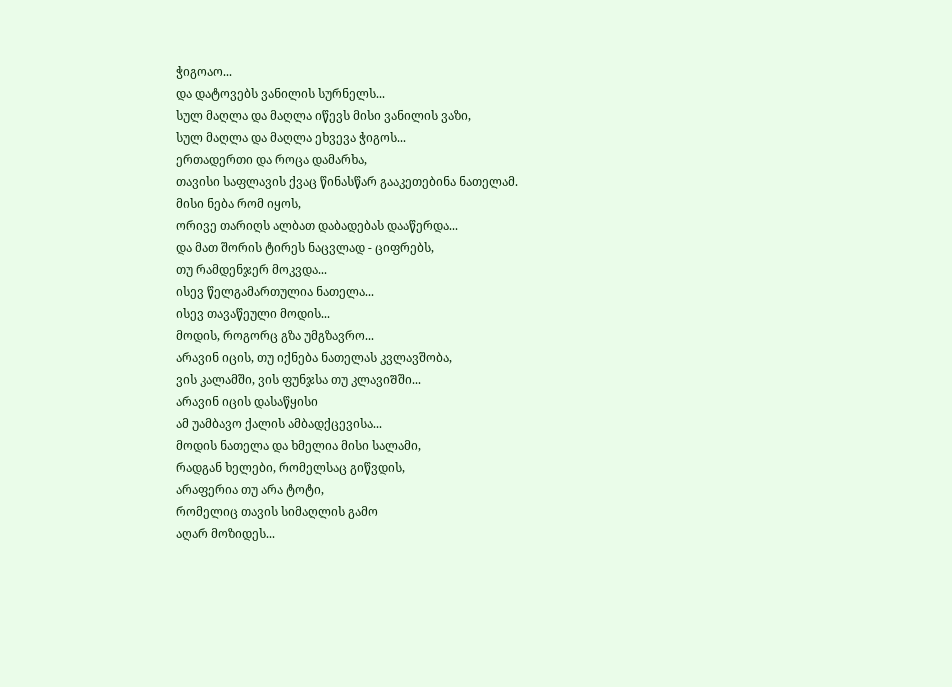ჭიგოაო...
და დატოვებს ვანილის სურნელს...
სულ მაღლა და მაღლა იწევს მისი ვანილის ვაზი,
სულ მაღლა და მაღლა ეხვევა ჭიგოს...
ერთადერთი და როცა დამარხა,
თავისი საფლავის ქვაც წინასწარ გააკეთებინა ნათელამ.
მისი ნება რომ იყოს,
ორივე თარიღს ალბათ დაბადებას დააწერდა...
და მათ შორის ტირეს ნაცვლად - ციფრებს,
თუ რამდენჯერ მოკვდა...
ისევ წელგამართულია ნათელა...
ისევ თავაწეული მოდის...
მოდის, როგორც გზა უმგზავრო...
არავინ იცის, თუ იქნება ნათელას კვლავშობა,
ვის კალამში, ვის ფუნჯსა თუ კლავიᲨში...
არავინ იცის დასაწყისი
ამ უამბავო ქალის ამბადქცევისა...
მოდის ნათელა და ხმელია მისი სალამი,
რადგან ხელები, რომელსაც გიწვდის,
არაფერია თუ არა ტოტი,
რომელიც თავის სიმაღლის გამო
აღარ მოზიდეს...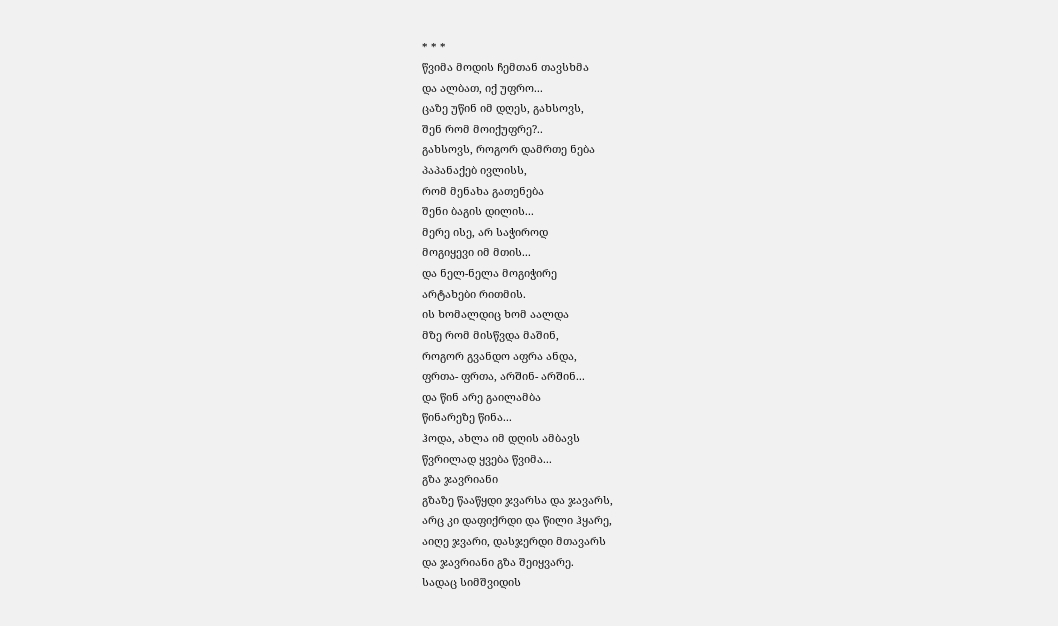* * *
წვიმა მოდის ჩემთან თავსხმა
და ალბათ, იქ უფრო...
ცაზე უწინ იმ დღეს, გახსოვს,
შენ რომ მოიქუფრე?..
გახსოვს, როგორ დამრთე ნება
პაპანაქებ ივლისს,
რომ მენახა გათენება
შენი ბაგის დილის...
მერე ისე, არ საჭიროდ
მოგიყევი იმ მთის...
და ნელ-ნელა მოგიჭირე
არტახები რითმის.
ის ხომალდიც ხომ აალდა
მზე რომ მისწვდა მაშინ,
როგორ გვანდო აფრა ანდა,
ფრთა- ფრთა, არᲨინ- არᲨინ...
და წინ არე გაილამბა
წინარეზე წინა...
ჰოდა, ახლა იმ დღის ამბავს
წვრილად ყვება წვიმა...
გზა ჯავრიანი
გზაზე წააწყდი ჯვარსა და ჯავარს,
არც კი დაფიქრდი და წილი ჰყარე,
აიღე ჯვარი, დასჯერდი მთავარს
და ჯავრიანი გზა შეიყვარე.
სადაც სიმშვიდის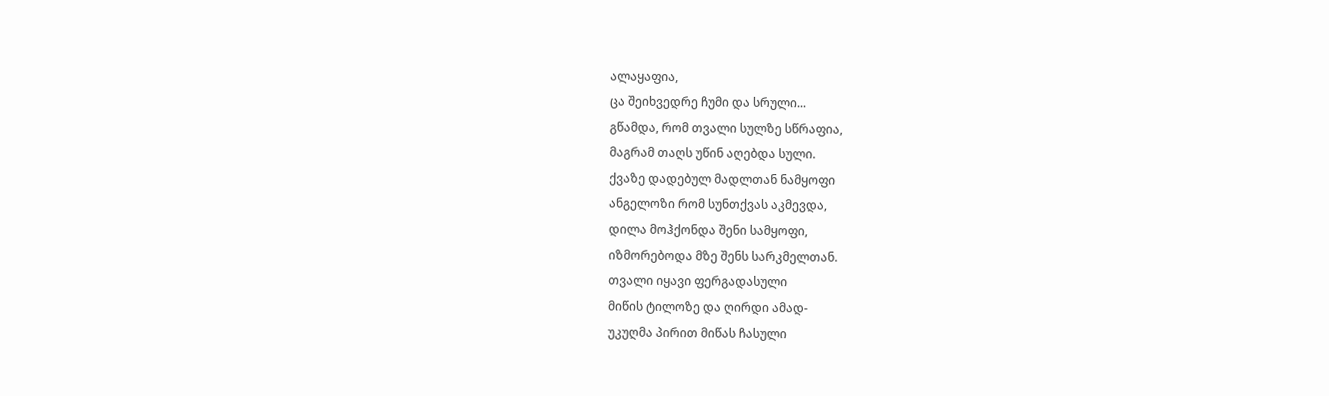ალაყაფია,
ცა შეიხვედრე ჩუმი და სრული...
გწამდა, რომ თვალი სულზე სწრაფია,
მაგრამ თაღს უწინ აღებდა სული.
ქვაზე დადებულ მადლთან ნამყოფი
ანგელოზი რომ სუნთქვას აკმევდა,
დილა მოჰქონდა შენი სამყოფი,
იზმორებოდა მზე შენს სარკმელთან.
თვალი იყავი ფერგადასული
მიწის ტილოზე და ღირდი ამად-
უკუღმა პირით მიწას ჩასული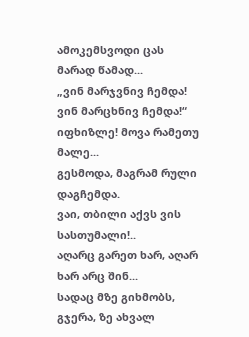ამოკემსვოდი ცას მარად წამად...
„ვინ მარჯვნივ ჩემდა! ვინ მარცხნივ ჩემდა!“
იფხიზლე! მოვა რამეთუ მალე...
გესმოდა, მაგრამ რული დაგჩემდა.
ვაი, თბილი აქვს ვის სასთუმალი!..
აღარც გარეთ ხარ, აღარ ხარ არც შინ...
სადაც მზე გიხმობს, გჯერა, ზე ახვალ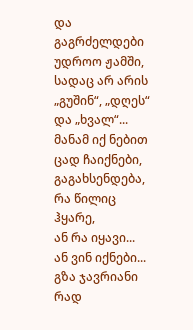და გაგრძელდები უდროო ჟამში,
სადაც არ არის „გუშინ“, „დღეს“ და „ხვალ“...
მანამ იქ ნებით ცად ჩაიქნები,
გაგახსენდება, რა წილიც ჰყარე,
ან რა იყავი... ან ვინ იქნები...
გზა ჯავრიანი რად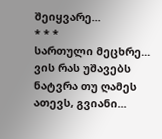შეიყვარე...
* * *
სართული მეცხრე... ვის რას უშავებს
ნატვრა თუ ღამეს ათევს, გვიანი...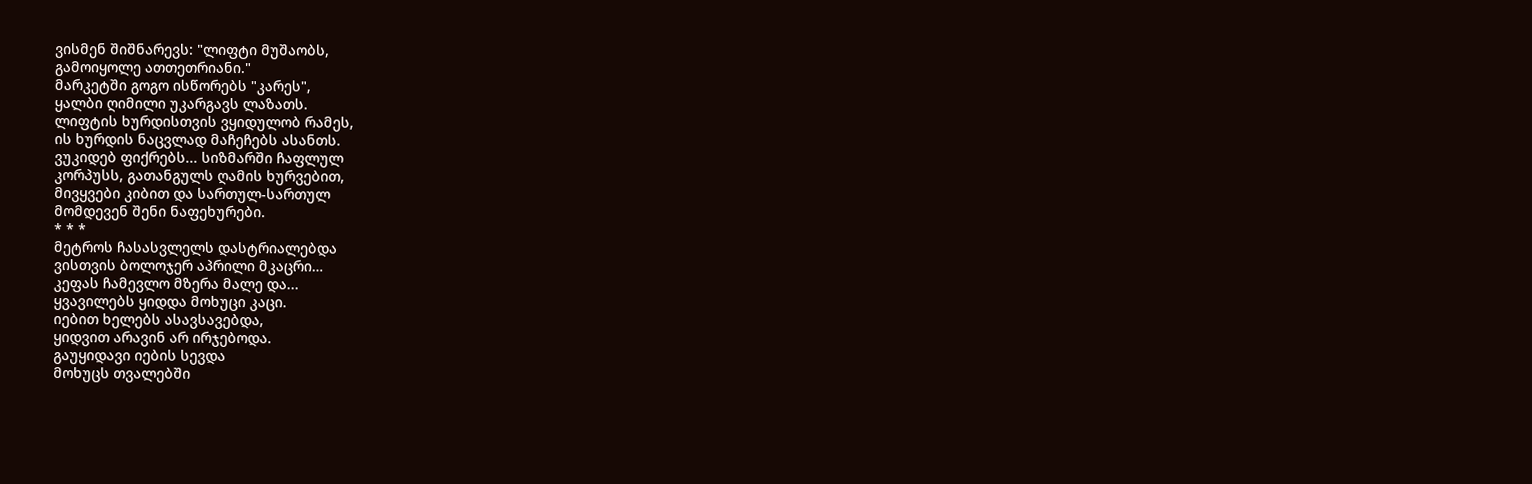ვისმენ შიშნარევს: "ლიფტი მუშაობს,
გამოიყოლე ათთეთრიანი."
მარკეტში გოგო ისწორებს "კარეს",
ყალბი ღიმილი უკარგავს ლაზათს.
ლიფტის ხურდისთვის ვყიდულობ რამეს,
ის ხურდის ნაცვლად მაჩეჩებს ასანთს.
ვუკიდებ ფიქრებს... სიზმარში ჩაფლულ
კორპუსს, გათანგულს ღამის ხურვებით,
მივყვები კიბით და სართულ-სართულ
მომდევენ შენი ნაფეხურები.
* * *
მეტროს ჩასასვლელს დასტრიალებდა
ვისთვის ბოლოჯერ აპრილი მკაცრი…
კეფას ჩამევლო მზერა მალე და...
ყვავილებს ყიდდა მოხუცი კაცი.
იებით ხელებს ასავსავებდა,
ყიდვით არავინ არ ირჯებოდა.
გაუყიდავი იების სევდა
მოხუცს თვალებში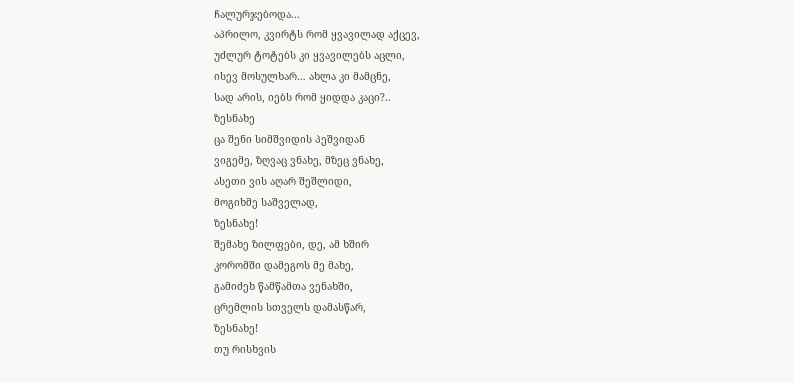ჩალურჯებოდა...
აპრილო, კვირტს რომ ყვავილად აქცევ,
უძლურ ტოტებს კი ყვავილებს აცლი,
ისევ მოსულხარ… ახლა კი მამცნე,
სად არის, იებს რომ ყიდდა კაცი?..
ზესნახე
ცა შენი სიმშვიდის პეშვიდან
ვიგემე, ზღვაც ვნახე, მზეც ვნახე,
ასეთი ვის აღარ შეშლიდი,
მოგიხმე საშველად,
ზესნახე!
შემახე ზილფები, დე, ამ ხშირ
კორომში დამეგოს მე მახე,
გამიძეხ წამწამთა ვენახში,
ცრემლის სთველს დამასწარ,
ზესნახე!
თუ რისხვის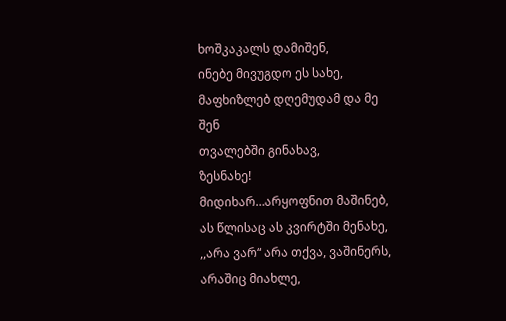ხოშკაკალს დამიშენ,
ინებე მივუგდო ეს სახე,
მაფხიზლებ დღემუდამ და მე შენ
თვალებში გინახავ,
ზესნახე!
მიდიხარ…არყოფნით მაშინებ,
ას წლისაც ას კვირტში მენახე,
,,არა ვარ“ არა თქვა, ვაშინერს,
არაშიც მიახლე,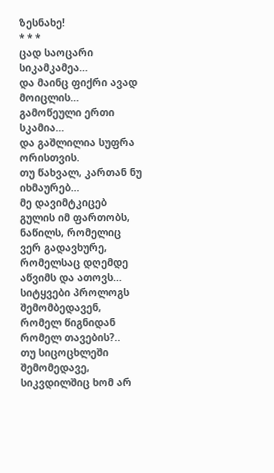ზესნახე!
* * *
ცად საოცარი სიკამკამეა…
და მაინც ფიქრი ავად მოიცლის…
გამოწეული ერთი სკამია…
და გაშლილია სუფრა ორისთვის.
თუ წახვალ, კართან ნუ იხმაურებ…
მე დავიმტკიცებ გულის იმ ფართობს,
ნაწილს, რომელიც ვერ გადავხურე,
რომელსაც დღემდე აწვიმს და ათოვს…
სიტყვები პროლოგს შემომბედავენ,
რომელ წიგნიდან რომელ თავების?..
თუ სიცოცხლეში შემომედავე,
სიკვდილშიც ხომ არ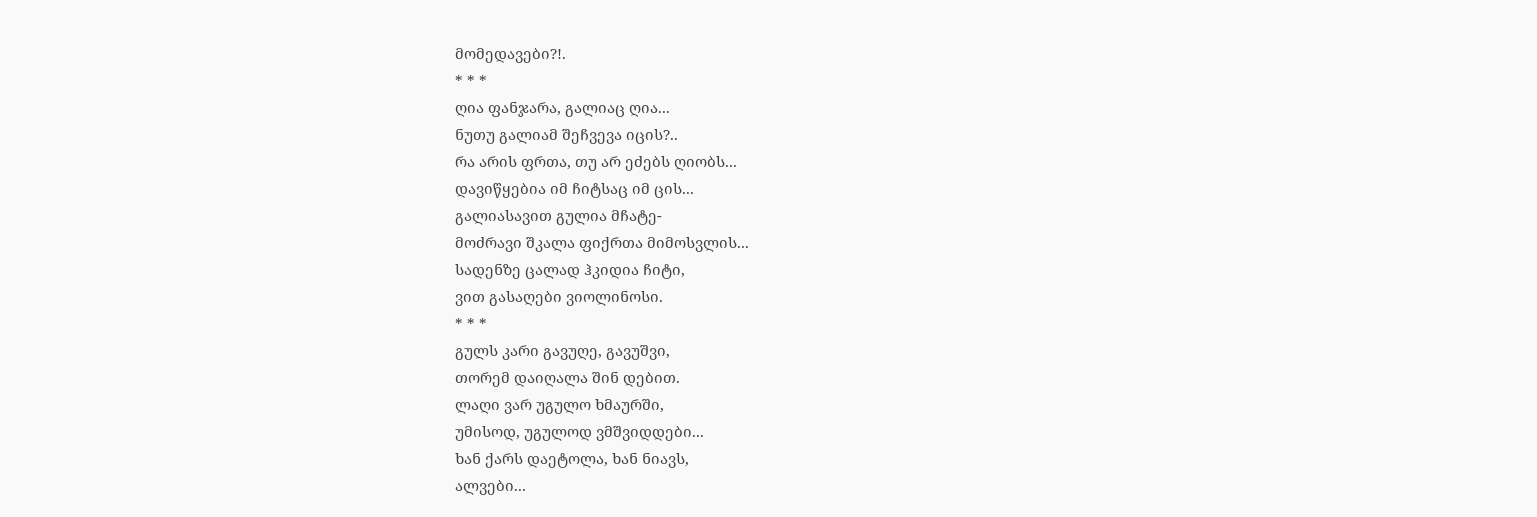მომედავები?!.
* * *
ღია ფანჯარა, გალიაც ღია...
ნუთუ გალიამ შეჩვევა იცის?..
რა არის ფრთა, თუ არ ეძებს ღიობს...
დავიწყებია იმ ჩიტსაც იმ ცის...
გალიასავით გულია მჩატე-
მოძრავი შკალა ფიქრთა მიმოსვლის...
სადენზე ცალად ჰკიდია ჩიტი,
ვით გასაღები ვიოლინოსი.
* * *
გულს კარი გავუღე, გავუშვი,
თორემ დაიღალა შინ დებით.
ლაღი ვარ უგულო ხმაურში,
უმისოდ, უგულოდ ვმშვიდდები...
ხან ქარს დაეტოლა, ხან ნიავს,
ალვები...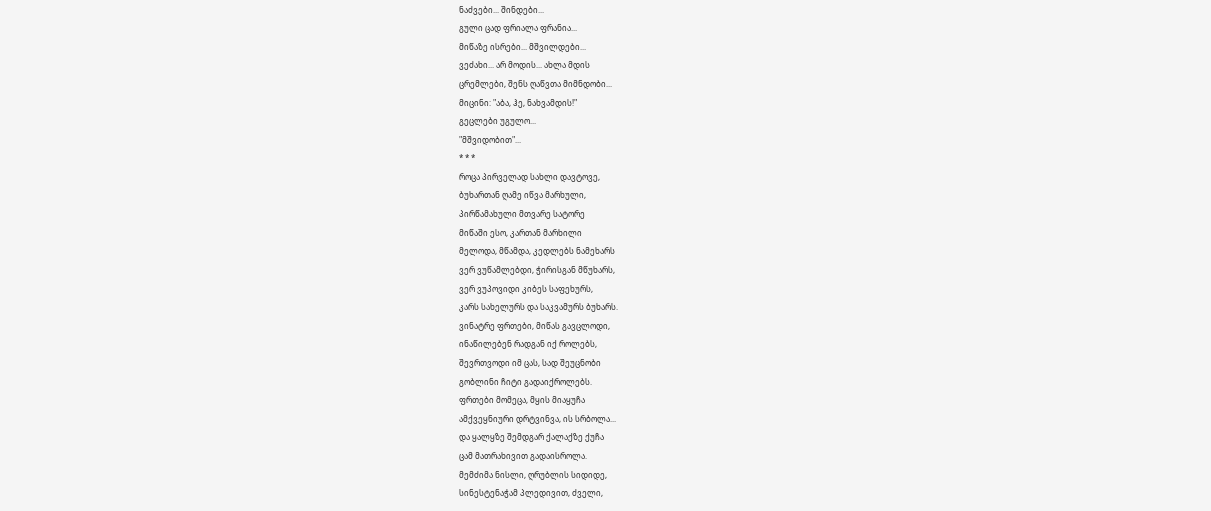ნაძვები... შინდები...
გული ცად ფრიალა ფრანია...
მიწაზე ისრები... მშვილდები...
ვეძახი... არ მოდის... ახლა მდის
ცრემლები, შენს ღაწვთა მიმნდობი...
მიცინი: "აბა, ჰე, ნახვამდის!"
გეცლები უგულო...
"მშვიდობით"...
* * *
როცა პირველად სახლი დავტოვე,
ბუხართან ღამე იწვა მარხული,
პირწამახული მთვარე სატორე
მიწაში ესო, კართან მარხილი
მელოდა, მწამდა, კედლებს ნამეხარს
ვერ ვუწამლებდი, ჭირისგან მწუხარს,
ვერ ვუპოვიდი კიბეს საფეხურს,
კარს სახელურს და საკვამურს ბუხარს.
ვინატრე ფრთები, მიწას გავცლოდი,
ინაწილებენ რადგან იქ როლებს,
შევრთვოდი იმ ცას, სად შეუცნობი
გობლინი ჩიტი გადაიქროლებს.
ფრთები მომეცა, მყის მიაყუჩა
ამქვეყნიური დრტვინვა, ის სრბოლა...
და ყალყზე შემდგარ ქალაქზე ქუჩა
ცამ მათრახივით გადაისროლა.
მემძიმა ნისლი, ღრუბლის სიდიდე,
სინესტენაჭამ პლედივით, ძველი,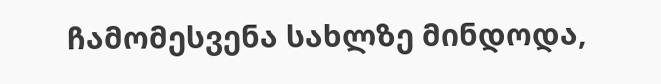ჩამომესვენა სახლზე მინდოდა,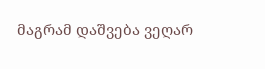მაგრამ დაშვება ვეღარ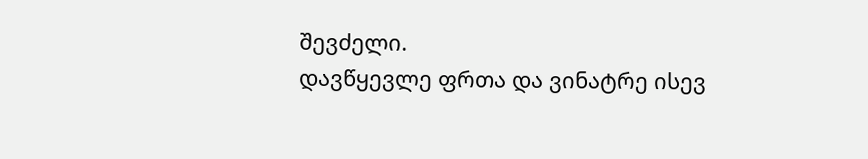შევძელი.
დავწყევლე ფრთა და ვინატრე ისევ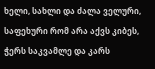ხელი, სახლი და ძალა ველური,
საფეხური რომ არა აქვს კიბეს,
ჭერს საკვამლე და კარს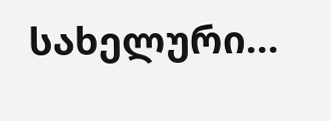სახელური...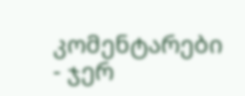კომენტარები
- ჯერ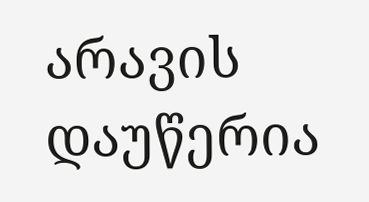არავის დაუწერია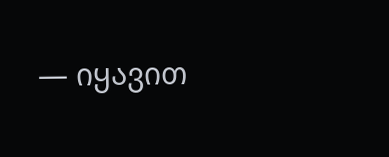— იყავით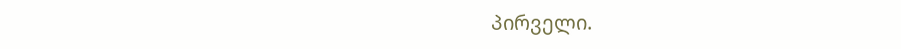პირველი.